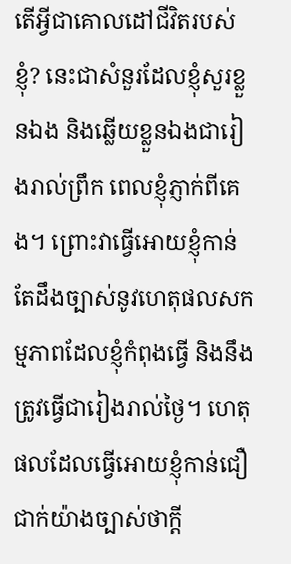តើអ្វីជាគោលដៅជីវិតរបស់ខ្ញុំ? នេះជាសំនួរដែលខ្ញុំសួរខ្លួនឯង និងឆ្លើយខ្លួនឯងជារៀងរាល់ព្រឹក ពេលខ្ញុំភ្ញាក់ពីគេង។ ព្រោះវាធ្វើអោយខ្ញុំកាន់តែដឹងច្បាស់នូវហេតុផលសកម្មភាពដែលខ្ញុំកំពុងធ្វើ និងនឹងត្រូវធ្វើជារៀងរាល់ថ្ងៃ។ ហេតុផលដែលធ្វើអោយខ្ញុំកាន់ជឿជាក់យ៉ាងច្បាស់ថាក្តី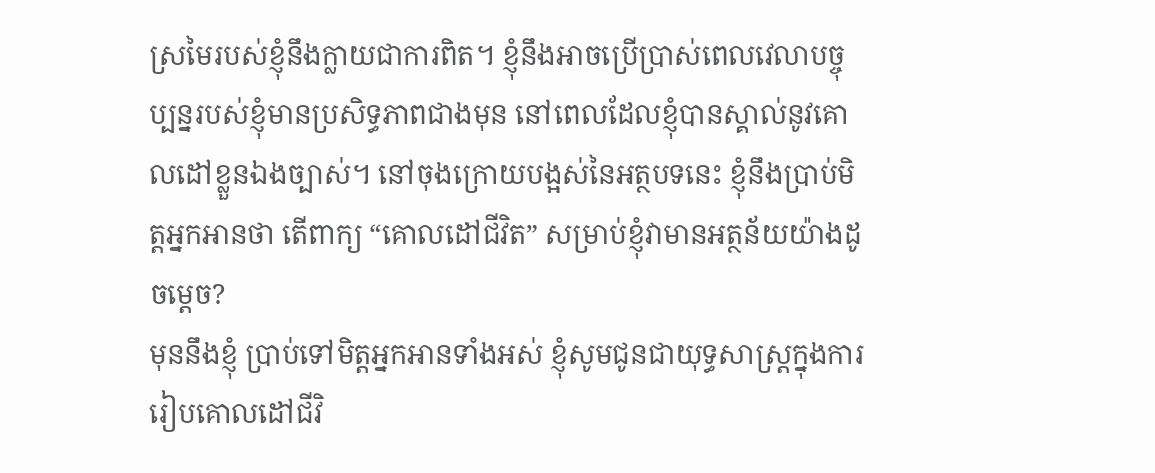ស្រមៃរបស់ខ្ញុំនឹងក្លាយជាការពិត។ ខ្ញុំនឹងអាចប្រើប្រាស់ពេលវេលាបច្ចុប្បន្នរបស់ខ្ញុំមានប្រសិទ្ធភាពជាងមុន នៅពេលដែលខ្ញុំបានស្គាល់នូវគោលដៅខ្លួនឯងច្បាស់។ នៅចុងក្រោយបង្អស់នៃអត្ថបទនេះ ខ្ញុំនឹងប្រាប់មិត្តអ្នកអានថា តើពាក្យ “គោលដៅជីវិត” សម្រាប់ខ្ញុំវាមានអត្ថន័យយ៉ាងដូចម្តេច?
មុននឹងខ្ញុំ ប្រាប់ទៅមិត្តអ្នកអានទាំងអស់ ខ្ញុំសូមជូនជាយុទ្ធសាស្ត្រក្នុងការរៀបគោលដៅជីវិ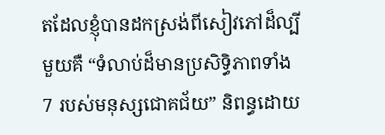តដែលខ្ញុំបានដកស្រង់ពីសៀវភៅដ៏ល្បីមួយគឺ “ទំលាប់ដ៏មានប្រសិទ្ធិភាពទាំង 7 របស់មនុស្សជោគជ័យ” និពន្ធដោយ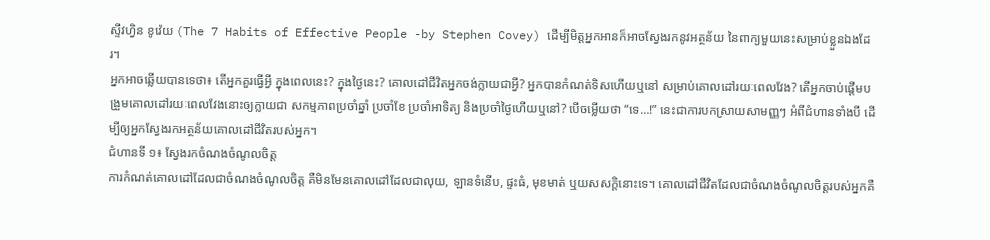ស្ទីវហ្វិន ខូវ៉េយ (The 7 Habits of Effective People -by Stephen Covey) ដើម្បីមិត្តអ្នកអានក៏អាចស្វែងរកនូវអត្ថន័យ នៃពាក្យមួយនេះសម្រាប់ខ្លួនឯងដែរ។
អ្នកអាចឆ្លើយបានទេថា៖ តើអ្នកគួរធ្វើអ្វី ក្នុងពេលនេះ? ក្នុងថ្ងៃនេះ? គោលដៅជីវិតអ្នកចង់ក្លាយជាអ្វី? អ្នកបានកំណត់ទិសហើយឬនៅ សម្រាប់គោលដៅរយៈពេលវែង? តើអ្នកចាប់ផ្តើមបង្រួមគោលដៅរយៈពេលវែងនោះឲ្យក្លាយជា សកម្មភាពប្រចាំឆ្នាំ ប្រចាំខែ ប្រចាំអាទិត្យ និងប្រចាំថ្ងៃហើយឬនៅ? បើចម្លើយថា “ទេ…!” នេះជាការបកស្រាយសាមញ្ញៗ អំពីជំហានទាំងបី ដើម្បីឲ្យអ្នកស្វែងរកអត្ថន័យគោលដៅជីវិតរបស់អ្នក។
ជំហានទី ១៖ ស្វែងរកចំណងចំណូលចិត្ត
ការកំណត់គោលដៅដែលជាចំណងចំណូលចិត្ត គឺមិនមែនគោលដៅដែលជាលុយ, ឡានទំនើប, ផ្ទះធំ, មុខមាត់ ឬយសសក្តិនោះទេ។ គោលដៅជីវិតដែលជាចំណងចំណូលចិត្តរបស់អ្នកគឺ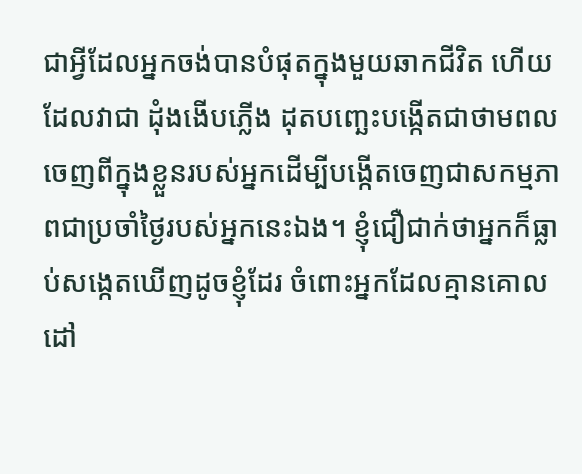ជាអ្វីដែលអ្នកចង់បានបំផុតក្នុងមួយឆាកជីវិត ហើយដែលវាជា ដុំងងើបភ្លើង ដុតបញ្ឆេះបង្កើតជាថាមពល ចេញពីក្នុងខ្លួនរបស់អ្នកដើម្បីបង្កើតចេញជាសកម្មភាពជាប្រចាំថ្ងៃរបស់អ្នកនេះឯង។ ខ្ញុំជឿជាក់ថាអ្នកក៏ធ្លាប់សង្កេតឃើញដូចខ្ញុំដែរ ចំពោះអ្នកដែលគ្មានគោលដៅ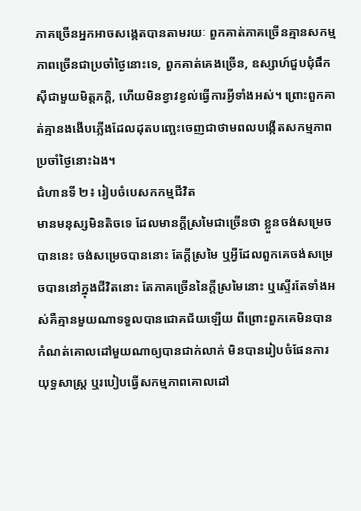ភាគច្រើនអ្នកអាចសង្កេតបានតាមរយៈ ពួកគាត់ភាគច្រើនគ្មានសកម្មភាពច្រើនជាប្រចាំថ្ងៃនោះទេ, ពួកគាត់គេងច្រើន, ឧស្សាហ៍ជួបជុំផឹកស៊ីជាមួយមិត្តភក្តិ, ហើយមិនខ្វាវខ្វល់ធ្វើការអ្វីទាំងអស់។ ព្រោះពួកគាត់គ្មានងងើបភ្លើងដែលដុតបញ្ឆេះចេញជាថាមពលបង្កើតសកម្មភាពប្រចាំថ្ងៃនោះឯង។
ជំហានទី ២៖ រៀបចំបេសកកម្មជីវិត
មានមនុស្សមិនតិចទេ ដែលមានក្តីស្រមៃជាច្រើនថា ខ្លួនចង់សម្រេចបាននេះ ចង់សម្រេចបាននោះ តែក្តីស្រមៃ ឬអ្វីដែលពួកគេចង់សម្រេចបាននៅក្នុងជីវិតនោះ តែភាគច្រើននៃក្តីស្រមៃនោះ ឬស្ទើរតែទាំងអស់គឺគ្មានមួយណាទទួលបានជោគជ័យឡើយ ពីព្រោះពួកគេមិនបានកំណត់គោលដៅមួយណាឲ្យបានជាក់លាក់ មិនបានរៀបចំផែនការយុទ្ធសាស្ត្រ ឬរបៀបធ្វើសកម្មភាពគោលដៅ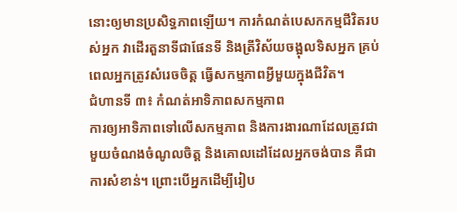នោះឲ្យមានប្រសិទ្ធភាពឡើយ។ ការកំណត់បេសកកម្មជីវិតរបស់អ្នក វាដើរតួនាទីជាផែនទី និងត្រីវិស័យចង្អុលទិសអ្នក គ្រប់ពេលអ្នកត្រូវសំរេចចិត្ត ធ្វើសកម្មភាពអ្វីមួយក្នុងជីវិត។
ជំហានទី ៣៖ កំណត់អាទិភាពសកម្មភាព
ការឲ្យអាទិភាពទៅលើសកម្មភាព និងការងារណាដែលត្រូវជាមួយចំណងចំណូលចិត្ត និងគោលដៅដែលអ្នកចង់បាន គឺជាការសំខាន់។ ព្រោះបើអ្នកដើម្បីរៀប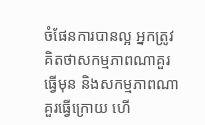ចំផែនការបានល្អ អ្នកត្រូវគិតថាសកម្មភាពណាគួរធ្វើមុន និងសកម្មភាពណាគួរធ្វើក្រោយ ហើ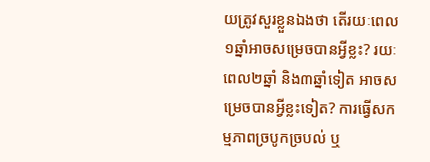យត្រូវសួរខ្លួនឯងថា តើរយៈពេល១ឆ្នាំអាចសម្រេចបានអ្វីខ្លះ? រយៈពេល២ឆ្នាំ និង៣ឆ្នាំទៀត អាចសម្រេចបានអ្វីខ្លះទៀត? ការធ្វើសកម្មភាពច្របូកច្របល់ ឬ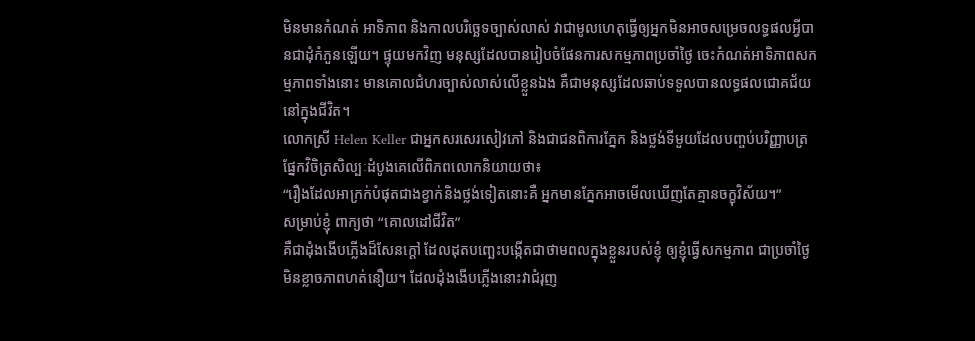មិនមានកំណត់ អាទិភាព និងកាលបរិច្ឆេទច្បាស់លាស់ វាជាមូលហេតុធ្វើឲ្យអ្នកមិនអាចសម្រេចលទ្ធផលអ្វីបានជាដុំកំភួនឡើយ។ ផ្ទុយមកវិញ មនុស្សដែលបានរៀបចំផែនការសកម្មភាពប្រចាំថ្ងៃ ចេះកំណត់អាទិភាពសកម្មភាពទាំងនោះ មានគោលជំហរច្បាស់លាស់លើខ្លួនឯង គឺជាមនុស្សដែលឆាប់ទទួលបានលទ្ធផលជោគជ័យនៅក្នុងជីវិត។
លោកស្រី Helen Keller ជាអ្នកសរសេរសៀវភៅ និងជាជនពិការភ្នែក និងថ្លង់ទីមួយដែលបញ្ចប់បរិញ្ញាបត្រផ្នែកវិចិត្រសិល្បៈដំបូងគេលើពិភពលោកនិយាយថា៖
“រឿងដែលអាក្រក់បំផុតជាងខ្វាក់និងថ្លង់ទៀតនោះគឺ អ្នកមានភ្នែកអាចមើលឃើញតែគ្មានចក្ខុវិស័យ។”
សម្រាប់ខ្ញុំ ពាក្យថា “គោលដៅជីវិត”
គឺជាដុំងងើបភ្លើងដ៏សែនក្តៅ ដែលដុតបញ្ឆេះបង្កើតជាថាមពលក្នុងខ្លួនរបស់ខ្ញុំ ឲ្យខ្ញុំធ្វើសកម្មភាព ជាប្រចាំថ្ងៃ មិនខ្លាចភាពហត់នឿយ។ ដែលដុំងងើបភ្លើងនោះវាជំរុញ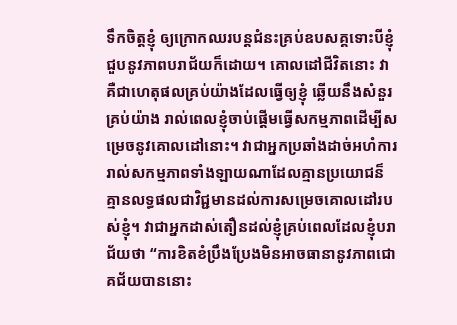ទឹកចិត្តខ្ញុំ ឲ្យក្រោកឈរបន្តជំនះគ្រប់ឧបសគ្គទោះបីខ្ញុំជួបនូវភាពបរាជ័យក៏ដោយ។ គោលដៅជីវិតនោះ វាគឺជាហេតុផលគ្រប់យ៉ាងដែលធ្វើឲ្យខ្ញុំ ឆ្លើយនឹងសំនួរគ្រប់យ៉ាង រាល់ពេលខ្ញុំចាប់ផ្តើមធ្វើសកម្មភាពដើម្បីសម្រេចនូវគោលដៅនោះ។ វាជាអ្នកប្រឆាំងដាច់អហំការ រាល់សកម្មភាពទាំងឡាយណាដែលគ្មានប្រយោជន៏ គ្មានលទ្ធផលជាវិជ្ជមានដល់ការសម្រេចគោលដៅរបស់ខ្ញុំ។ វាជាអ្នកដាស់តឿនដល់ខ្ញុំគ្រប់ពេលដែលខ្ញុំបរាជ័យថា “ការខិតខំប្រឹងប្រែងមិនអាចធានានូវភាពជោគជ័យបាននោះ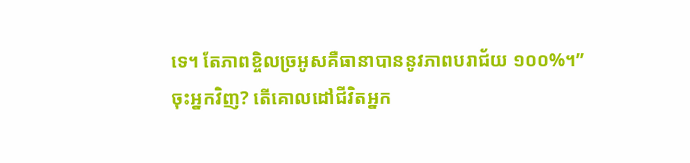ទេ។ តែភាពខ្ចិលច្រអូសគឺធានាបាននូវភាពបរាជ័យ ១០០%។”
ចុះអ្នកវិញ? តើគោលដៅជីវិតអ្នក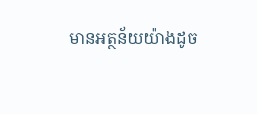មានអត្ថន័យយ៉ាងដូច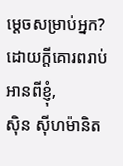ម្តេចសម្រាប់អ្នក?
ដោយក្តីគោរពរាប់អានពីខ្ញុំ,
ស៊ិន ស៊ីហម៉ានិត